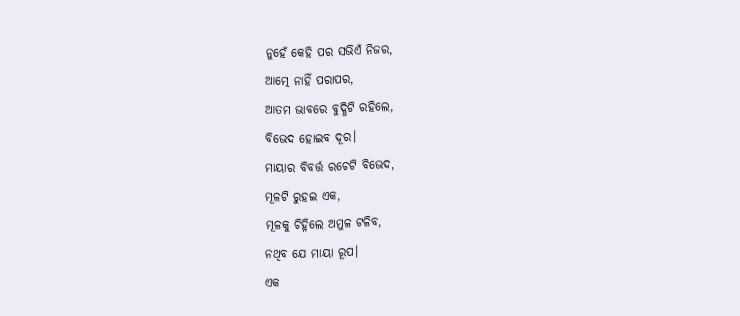ନୁହେଁ କେହି ପର ସଭିଏଁ ନିଜର,
ଆତ୍ମେ ନାହିଁ ପରାପର,
ଆତମ ଭାବରେ ବୁଦ୍ଧିଟି ରହିଲେ,
ବିଭେଦ ହୋଇବ ଦୂର।
ମାୟାର ବିବର୍ତ୍ତ ରଚେଟି ବିଭେଦ,
ମୂଳଟି ରୁହଇ ଏକ,
ମୂଳକୁ ଚିହ୍ନିଲେ ଅମୁଳ ଟଳିବ,
ନଥିବ ଯେ ମାୟା ରୂପ।
ଏକ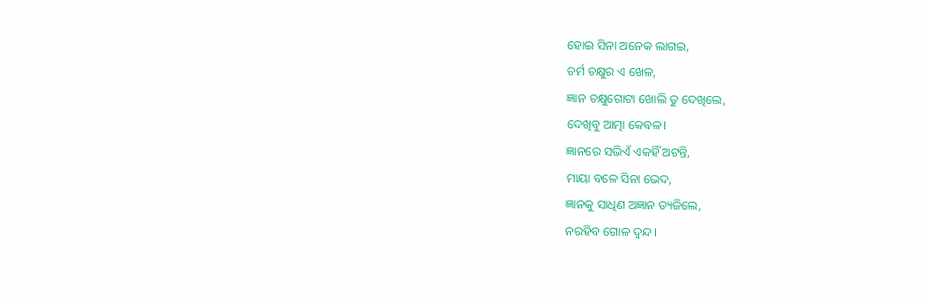ହୋଇ ସିନା ଅନେକ ଲାଗଇ,
ଚର୍ମ ଚକ୍ଷୁର ଏ ଖେଳ,
ଜ୍ଞାନ ଚକ୍ଷୁଗୋଟା ଖୋଲି ତୁ ଦେଖିଲେ,
ଦେଖିବୁ ଆତ୍ମା କେବଳ।
ଜ୍ଞାନରେ ସଭିଏଁ ଏକହିଁ ଅଟନ୍ତି,
ମାୟା ବଳେ ସିନା ଭେଦ,
ଜ୍ଞାନକୁ ସାଧିଣ ଅଜ୍ଞାନ ତ୍ୟଜିଲେ,
ନରହିବ ଗୋଳ ଦ୍ଵନ୍ଦ।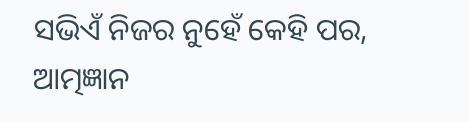ସଭିଏଁ ନିଜର ନୁହେଁ କେହି ପର,
ଆତ୍ମଜ୍ଞାନ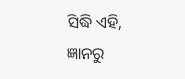ସିଦ୍ଧି ଏହି,
ଜ୍ଞାନରୁ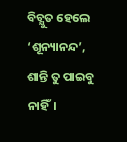ବିଚ୍ଯୁତ ହେଲେ ‘ଶୂନ୍ୟାନନ୍ଦ’,
ଶାନ୍ତି ତୁ ପାଇବୁ ନାହିଁ।